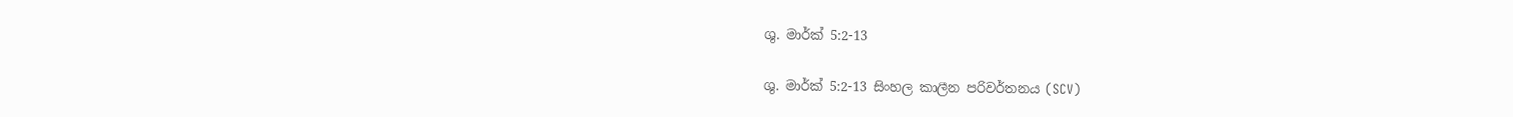ශු. මාර්ක් 5:2-13

ශු. මාර්ක් 5:2-13 සිංහල කාලීන පරිවර්තනය (SCV)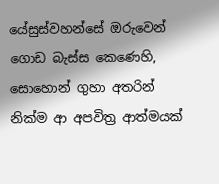යේසුස්වහන්සේ ඔරුවෙන් ගොඩ බැස්ස කෙණෙහි, සොහොන් ගුහා අතරින් නික්ම ආ අපවිත්‍ර ආත්මයක්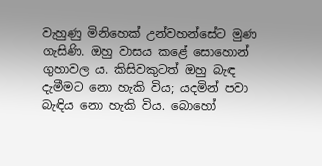වැහුණු මිනිහෙක් උන්වහන්සේට මුණ ගැසිණි. ඔහු වාසය කළේ සොහොන් ගුහාවල ය. කිසිවකුටත් ඔහු බැඳ දැමීමට නො හැකි විය; යදමින් පවා බැඳිය නො හැකි විය. බොහෝ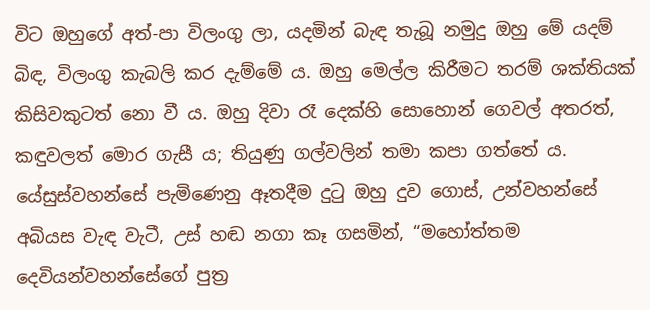විට ඔහුගේ අත්-පා විලංගු ලා, යදමින් බැඳ තැබූ නමුදු ඔහු මේ යදම් බිඳ, විලංගු කැබලි කර දැම්මේ ය. ඔහු මෙල්ල කිරීමට තරම් ශක්තියක් කිසිවකුටත් නො වී ය. ඔහු දිවා රෑ දෙක්හි සොහොන් ගෙවල් අතරත්, කඳුවලත් මොර ගැසී ය; තියුණු ගල්වලින් තමා කපා ගත්තේ ය. යේසුස්වහන්සේ පැමිණෙනු ඈතදීම දුටු ඔහු දුව ගොස්, උන්වහන්සේ අබියස වැඳ වැටී, උස් හඬ නගා කෑ ගසමින්, “මහෝත්තම දෙවියන්වහන්සේගේ පුත්‍ර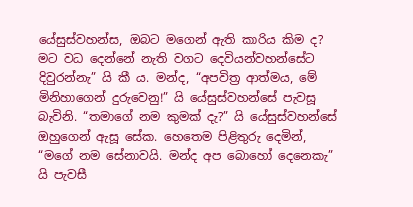යේසුස්වහන්ස, ඔබට මගෙන් ඇති කාරිය කිම ද? මට වධ දෙන්නේ නැති වගට දෙවියන්වහන්සේට දිවුරන්නැ” යි කී ය. මන්ද, “අපවිත්‍ර ආත්මය, මේ මිනිහාගෙන් දුරුවෙනු!” යි යේසුස්වහන්සේ පැවසූ බැවිනි. “තමාගේ නම කුමක් දැ?” යි යේසුස්වහන්සේ ඔහුගෙන් ඇසූ සේක. හෙතෙම පිළිතුරු දෙමින්, “මගේ නම සේනාවයි. මන්ද අප බොහෝ දෙනෙකැ” යි පැවසී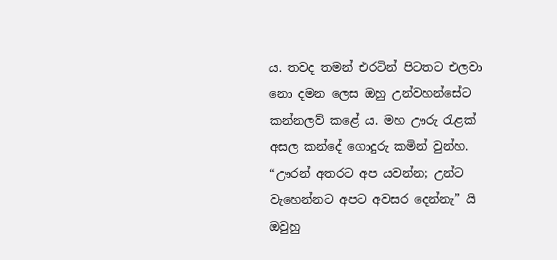ය. තවද තමන් එරටින් පිටතට එලවා නො දමන ලෙස ඔහු උන්වහන්සේට කන්නලව් කළේ ය. මහ ඌරු රැළක් අසල කන්දේ ගොදුරු කමින් වුන්හ. “ඌරන් අතරට අප යවන්න; උන්ට වැහෙන්නට අපට අවසර දෙන්නැ” යි ඔවුහු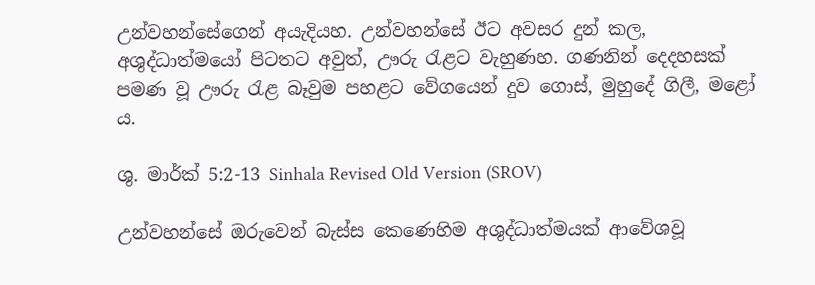උන්වහන්සේගෙන් අයැදියහ. උන්වහන්සේ ඊට අවසර දුන් කල, අශුද්ධාත්මයෝ පිටතට අවුත්, ඌරු රැළට වැහුණහ. ගණනින් දෙදහසක් පමණ වූ ඌරු රැළ බෑවුම පහළට වේගයෙන් දුව ගොස්, මුහුදේ ගිලී, මළෝ ය.

ශු. මාර්ක් 5:2-13 Sinhala Revised Old Version (SROV)

උන්වහන්සේ ඔරුවෙන් බැස්ස කෙණෙහිම අශුද්ධාත්මයක් ආවේශවූ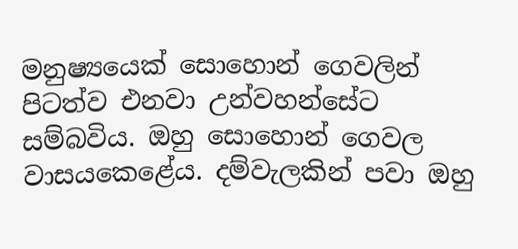මනුෂ්‍යයෙක් සොහොන් ගෙවලින් පිටත්ව එනවා උන්වහන්සේට සම්බවිය. ඔහු සොහොන් ගෙවල වාසයකෙළේය. දම්වැලකින් පවා ඔහු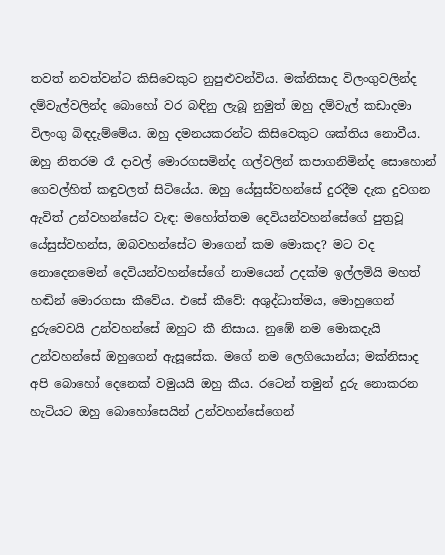තවත් නවත්වන්ට කිසිවෙකුට නුපුළුවන්විය. මක්නිසාද විලංගුවලින්ද දම්වැල්වලින්ද බොහෝ වර බඳිනු ලැබූ නුමුත් ඔහු දම්වැල් කඩාදමා විලංගු බිඳදැම්මේය. ඔහු දමනයකරන්ට කිසිවෙකුට ශක්තිය නොවීය. ඔහු නිතරම රෑ දාවල් මොරගසමින්ද ගල්වලින් කපාගනිමින්ද සොහොන් ගෙවල්හිත් කඳුවලත් සිටියේය. ඔහු යේසුස්වහන්සේ දුරදීම දැක දුවගන ඇවිත් උන්වහන්සේට වැඳ: මහෝත්තම දෙවියන්වහන්සේගේ පුත්‍රවූ යේසුස්වහන්ස, ඔබවහන්සේට මාගෙන් කම මොකද? මට වද නොදෙනමෙන් දෙවියන්වහන්සේගේ නාමයෙන් උදක්ම ඉල්ලමියි මහත් හඬින් මොරගසා කීවේය. එසේ කීවේ: අශුද්ධාත්මය, මොහුගෙන් දුරුවෙවයි උන්වහන්සේ ඔහුට කී නිසාය. නුඹේ නම මොකදැයි උන්වහන්සේ ඔහුගෙන් ඇසූසේක. මගේ නම ලෙගියොන්ය; මක්නිසාද අපි බොහෝ දෙනෙක් වමුයයි ඔහු කීය. රටෙන් තමුන් දුරු නොකරන හැටියට ඔහු බොහෝසෙයින් උන්වහන්සේගෙන්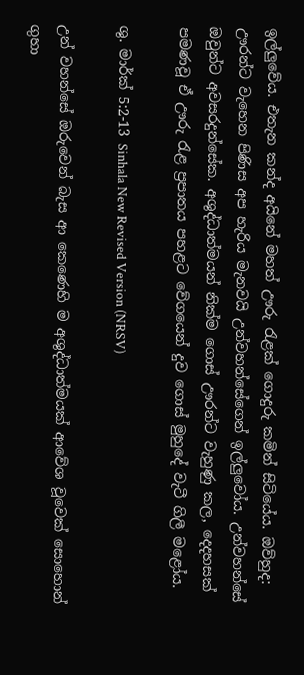ඉල්ලුවේය. එතැන කන්ද අයිනේ මහත් ඌරු රැළක් ගොදුරු කමින් සිටියේය. ඔව්හුද: ඌරන්ට වැහෙන පිණිස අප හැරිය මැනවයි උන්වහන්සේගෙන් ඉල්ලුවෝය. උන්වහන්සේ ඔවුන්ට අවසරදුන්සේක. අශුද්ධාත්මයන් නික්ම ගොස් ඌරන්ට වැහුණු කල, දෙදහසක් පමණවූ ඒ ඌරු රැළ ප්‍රපාතය පහළට වේගයෙන් දුව ගොස් මුහුදේ වැටී ගිලී මළෝය.

ශු. මාර්ක් 5:2-13 Sinhala New Revised Version (NRSV)

උන් වහන්සේ ඔරුවෙන් බැස ආ කෙණෙහි ම අශුද්ධාත්මයක් ආවේශ වූවෙක් සොහොන් ගුහා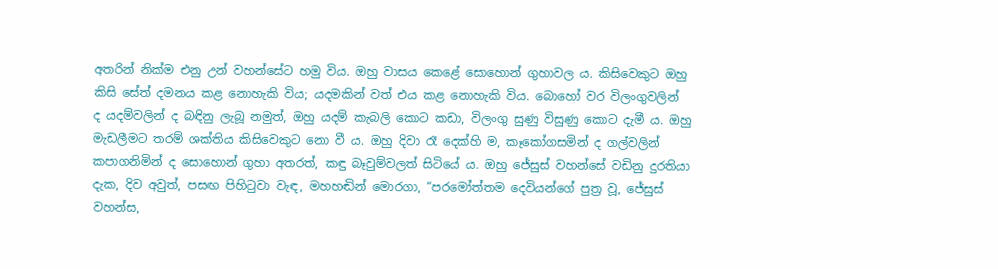අතරින් නික්ම එනු උන් වහන්සේට හමු විය. ඔහු වාසය කෙළේ සොහොන් ගුහාවල ය. කිසිවෙකුට ඔහු කිසි සේත් දමනය කළ නොහැකි විය; යදමකින් වත් එය කළ නොහැකි විය. බොහෝ වර විලංගුවලින් ද යදම්වලින් ද බඳිනු ලැබූ නමුත්, ඔහු යදම් කැබලි කොට කඩා, විලංගු සුණු විසුණු කොට දැමී ය. ඔහු මැඩලීමට තරම් ශක්තිය කිසිවෙකුට නො වී ය. ඔහු දිවා රෑ දෙක්හි ම, කෑකෝගසමින් ද ගල්වලින් කපාගනිමින් ද සොහොන් ගුහා අතරත්, කඳු බෑවුම්වලත් සිටියේ ය. ඔහු ජේසුස් වහන්සේ වඩිනු දුරතියා දැක, දිව අවුත්, පසඟ පිහිටුවා වැඳ, මහහඬින් මොරගා, “පරමෝත්තම දෙවියන්ගේ පුත්‍ර වූ, ජේසුස් වහන්ස,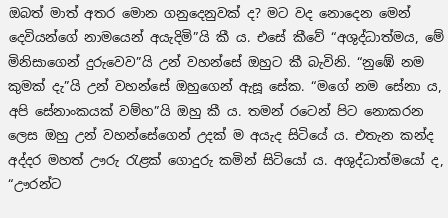ඔබත් මාත් අතර මොන ගනුදෙනුවක් ද? මට වද නොදෙන මෙන්‍ දෙවියන්ගේ නාමයෙන් අයැදිමි”යි කී ය. එසේ කීවේ “අශුද්ධාත්මය, මේ මිනිසාගෙන් දුරුවෙව”යි උන් වහන්සේ ඔහුට කී බැවිනි. “නුඹේ නම කුමක් දැ”යි උන් වහන්සේ ඔහුගෙන් ඇසූ සේක. “මගේ නම සේනා ය, අපි සේනාංකයක් වම්හ”යි ඔහු කී ය. තමන් රටෙන් පිට නොකරන ලෙස ඔහු උන් වහන්සේගෙන් උදක් ම අයැද සිටියේ ය. එතැන කන්ද අද්දර මහත් ඌරු රැළක් ගොදුරු කමින් සිටියෝ ය. අශුද්ධාත්මයෝ ද, “ඌරන්ට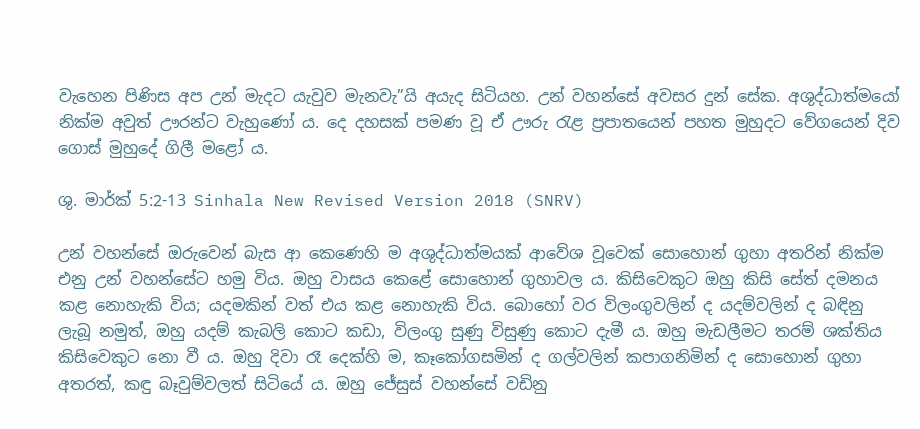වැහෙන පිණිස අප උන් මැදට යැවුව මැනවැ”යි අයැද සිටියහ. උන් වහන්සේ අවසර දුන් සේක. අශුද්ධාත්මයෝ නික්ම අවුත් ඌරන්ට වැහුණෝ ය. දෙ දහසක් පමණ වූ ඒ ඌරු රැළ ප්‍රපාතයෙන් පහත මුහුදට වේගයෙන් දිව ගොස් මුහුදේ ගිලී මළෝ ය.

ශු. මාර්ක් 5:2-13 Sinhala New Revised Version 2018 (SNRV)

උන් වහන්සේ ඔරුවෙන් බැස ආ කෙණෙහි ම අශුද්ධාත්මයක් ආවේශ වූවෙක් සොහොන් ගුහා අතරින් නික්ම එනු උන් වහන්සේට හමු විය. ඔහු වාසය කෙළේ සොහොන් ගුහාවල ය. කිසිවෙකුට ඔහු කිසි සේත් දමනය කළ නොහැකි විය; යදමකින් වත් එය කළ නොහැකි විය. බොහෝ වර විලංගුවලින් ද යදම්වලින් ද බඳිනු ලැබූ නමුත්, ඔහු යදම් කැබලි කොට කඩා, විලංගු සුණු විසුණු කොට දැමී ය. ඔහු මැඩලීමට තරම් ශක්තිය කිසිවෙකුට නො වී ය. ඔහු දිවා රෑ දෙක්හි ම, කෑකෝගසමින් ද ගල්වලින් කපාගනිමින් ද සොහොන් ගුහා අතරත්, කඳු බෑවුම්වලත් සිටියේ ය. ඔහු ජේසුස් වහන්සේ වඩිනු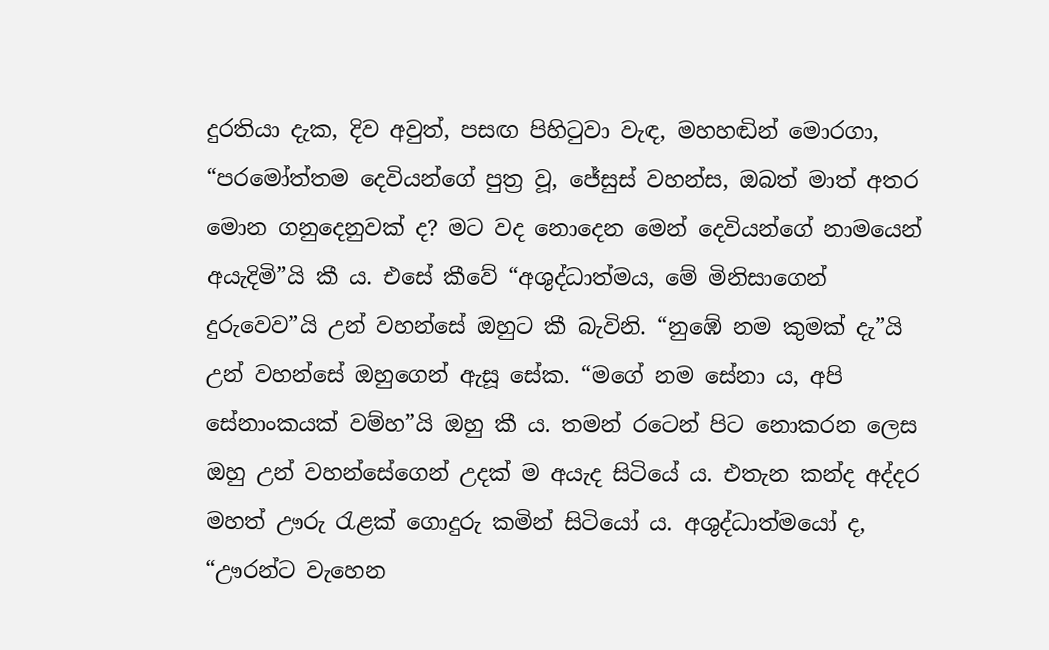දුරතියා දැක, දිව අවුත්, පසඟ පිහිටුවා වැඳ, මහහඬින් මොරගා, “පරමෝත්තම දෙවියන්ගේ පුත්‍ර වූ, ජේසුස් වහන්ස, ඔබත් මාත් අතර මොන ගනුදෙනුවක් ද? මට වද නොදෙන මෙන් දෙවියන්ගේ නාමයෙන් අයැදිමි”යි කී ය. එසේ කීවේ “අශුද්ධාත්මය, මේ මිනිසාගෙන් දුරුවෙව”යි උන් වහන්සේ ඔහුට කී බැවිනි. “නුඹේ නම කුමක් දැ”යි උන් වහන්සේ ඔහුගෙන් ඇසූ සේක. “මගේ නම සේනා ය, අපි සේනාංකයක් වම්හ”යි ඔහු කී ය. තමන් රටෙන් පිට නොකරන ලෙස ඔහු උන් වහන්සේගෙන් උදක් ම අයැද සිටියේ ය. එතැන කන්ද අද්දර මහත් ඌරු රැළක් ගොදුරු කමින් සිටියෝ ය. අශුද්ධාත්මයෝ ද, “ඌරන්ට වැහෙන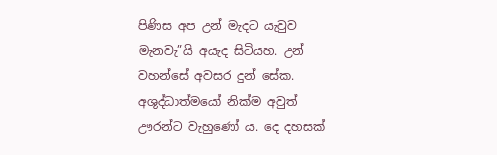පිණිස අප උන් මැදට යැවුව මැනවැ”යි අයැද සිටියහ. උන් වහන්සේ අවසර දුන් සේක. අශුද්ධාත්මයෝ නික්ම අවුත් ඌරන්ට වැහුණෝ ය. දෙ දහසක්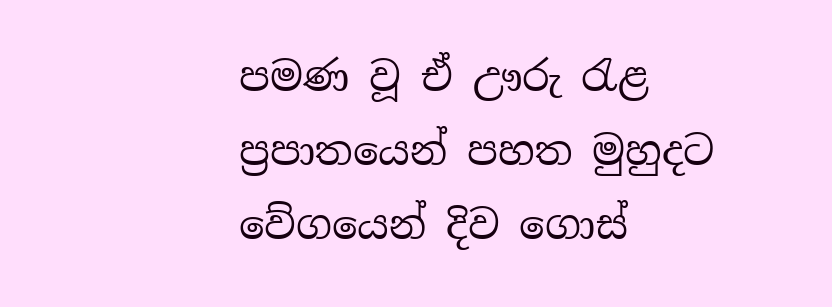පමණ වූ ඒ ඌරු රැළ ප්‍රපාතයෙන් පහත මුහුදට වේගයෙන් දිව ගොස්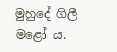මුහුදේ ගිලී මළෝ ය.